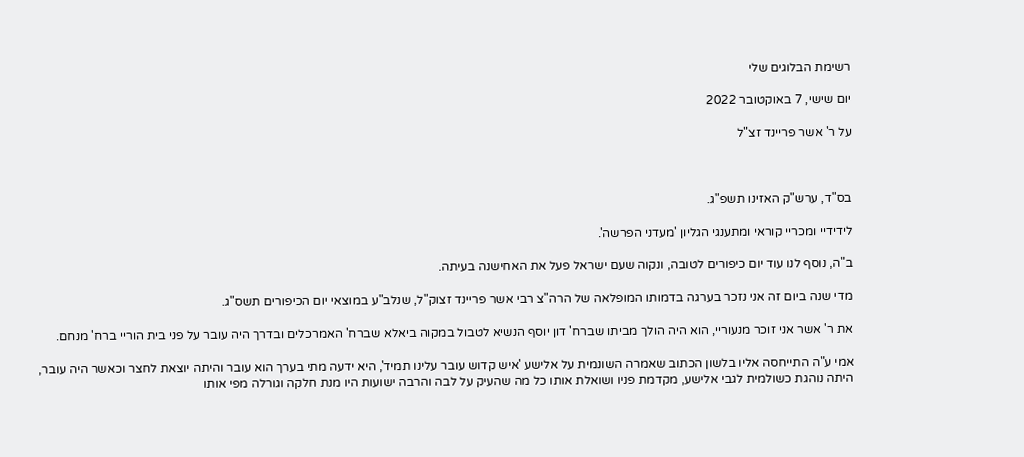רשימת הבלוגים שלי

יום שישי, 7 באוקטובר 2022

על ר' אשר פריינד זצ"ל



בס"ד, ערש"ק האזינו תשפ"ג.

לידידיי ומכריי קוראי ומתענגי הגליון 'מעדני הפרשה'.

ב"ה, נוסף לנו עוד יום כיפורים לטובה, ונקוה שעם ישראל פעל את האחישנה בעיתה.

מדי שנה ביום זה אני נזכר בערגה בדמותו המופלאה של הרה"צ רבי אשר פריינד זצוק"ל, שנלב"ע במוצאי יום הכיפורים תשס"ג.

את ר' אשר אני זוכר מנעוריי, הוא היה הולך מביתו שברח' דון יוסף הנשיא לטבול במקוה ביאלא שברח' האמרכלים ובדרך היה עובר על פני בית הוריי ברח' מנחם.

אמי ע"ה התייחסה אליו בלשון הכתוב שאמרה השונמית על אלישע 'איש קדוש עובר עלינו תמיד', היא ידעה מתי בערך הוא עובר והיתה יוצאת לחצר וכאשר היה עובר, היתה נוהגת כשולמית לגבי אלישע, מקדמת פניו ושואלת אותו כל מה שהעיק על לבה והרבה ישועות היו מנת חלקה וגורלה מפי אותו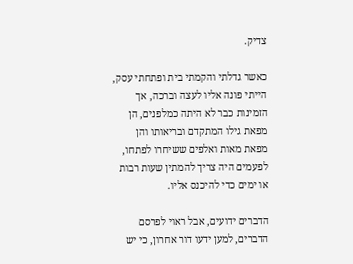צדיק.

כאשר גדלתי והקמתי בית ופתחתי עסק, הייתי פונה אליו לעצה וברכה, אך הזמינות כבר לא היתה כמלפנים, הן מפאת גילו המתקדם ובריאותו והן מפאת מאות ואלפים ששיחרו לפתחו, לפעמים היה צריך להמתין שעות רבות או ימים כדי להיכנס אליו.

הדברים ידועים, אבל ראוי לפרסם הדברים, למען ידעו דור אחרון, כי יש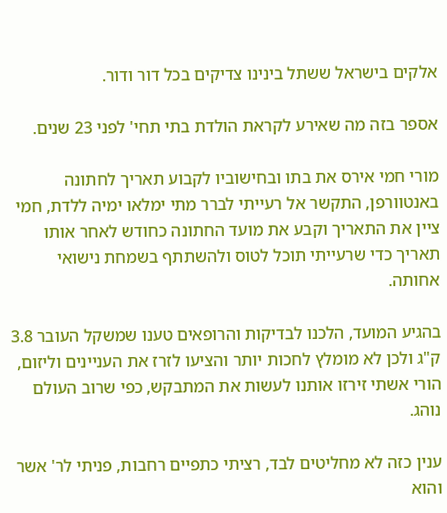אלקים בישראל ששתל בינינו צדיקים בכל דור ודור.

אספר בזה מה שאירע לקראת הולדת בתי תחי' לפני 23 שנים.

מורי חמי אירס את בתו ובחישוביו לקבוע תאריך לחתונה באנטוורפן, התקשר אל רעייתי לברר מתי ימלאו ימיה ללדת, חמי ציין את התאריך וקבע את מועד החתונה כחודש לאחר אותו תאריך כדי שרעייתי תוכל לטוס ולהשתתף בשמחת נישואי אחותה.

בהגיע המועד, הלכנו לבדיקות והרופאים טענו שמשקל העובר 3.8 ק"ג ולכן לא מומלץ לחכות יותר והציעו לזרז את העניינים וליזום, הורי אשתי זירזו אותנו לעשות את המתבקש, כפי שרוב העולם נוהג.

ענין כזה לא מחליטים לבד, רציתי כתפיים רחבות, פניתי לר' אשר והוא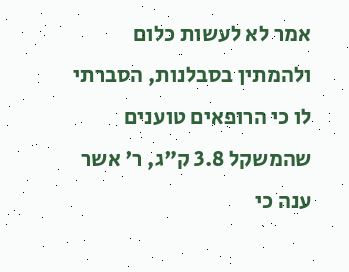אמר לא לעשות כלום ולהמתין בסבלנות, הסברתי לו כי הרופאים טוענים שהמשקל 3.8 ק"ג, ר' אשר ענה כי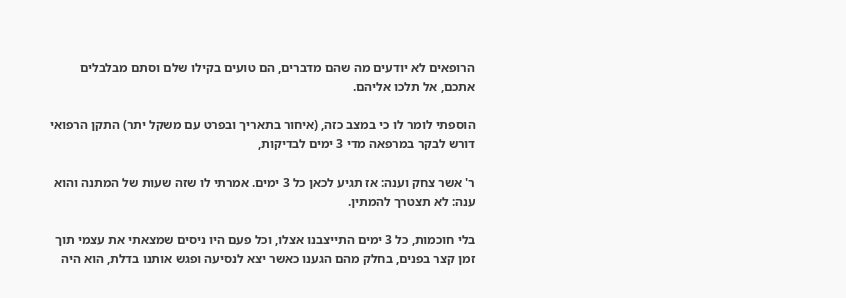הרופאים לא יודעים מה שהם מדברים, הם טועים בקילו שלם וסתם מבלבלים אתכם, אל תלכו אליהם.

הוספתי לומר לו כי במצב כזה, (איחור בתאריך ובפרט עם משקל יתר) התקן הרפואי דורש לבקר במרפאה מדי 3 ימים לבדיקות,

ר' אשר צחק וענה: אז תגיע לכאן כל 3 ימים. אמרתי לו שזה שעות של המתנה והוא ענה: לא תצטרך להמתין.

בלי חוכמות, כל 3 ימים התייצבנו אצלו, וכל פעם היו ניסים שמצאתי את עצמי תוך זמן קצר בפנים, בחלק מהם הגענו כאשר יצא לנסיעה ופגש אותנו בדלת, הוא היה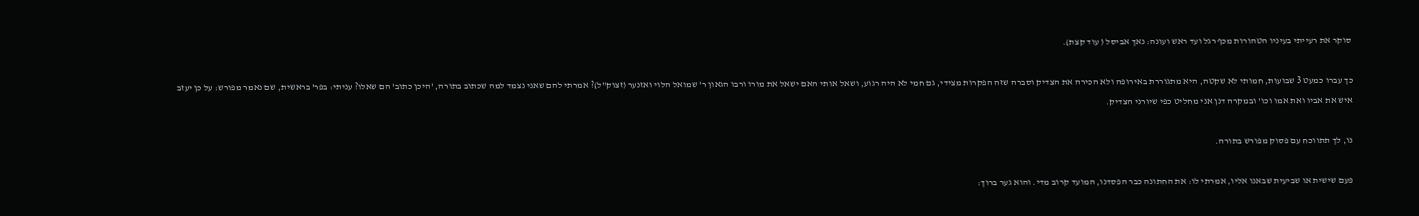סוקר את רעייתי בעיניו הטהורות מכף רגל ועד ראש ועונה: נאך אביסל ( עוד קצת).

כך עברו כמעט 3 שבועות, חמותי לא שקטה, היא מתגוררת באירופה ולא הכירה את הצדיק וסברה שזה הפקרות מצידי, גם חמי לא היה רגוע, ושאל אותי האם ישאל את מורו ורבו הגאון ר' שמואל הלוי ואזנער (זצוק"ל)? אמרתי להם שאני נצמד למה שכתוב בתורה, 'היכן כתוב' הם שאלו? עניתי: בפר' בראשית, שם נאמר מפורש: על כן יעזב איש את אביו ואת אמו וכו' ובמקרה דנן אני מחליט כפי שיורני הצדיק.

נו, לך תתווכח עם פסוק מפורש בתורה.

פעם שישית או שביעית שבאנו אליו, אמרתי לו: את החתונה כבר הפסדנו, המועד קרוב מדי. והוא גער ברוך: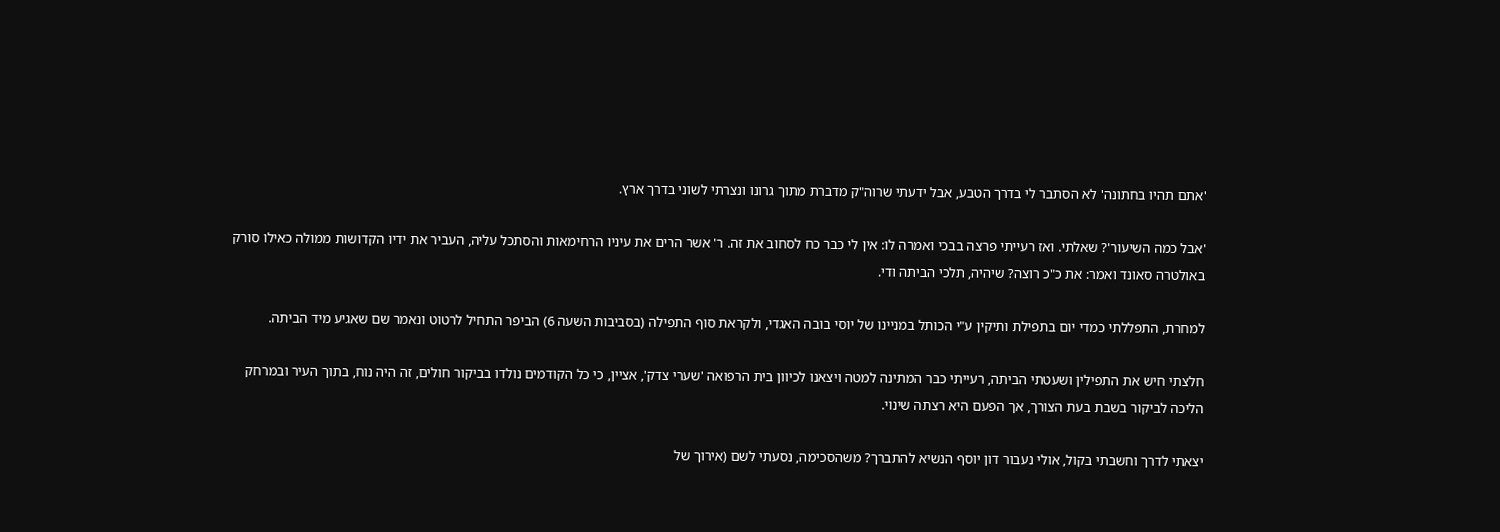'אתם תהיו בחתונה' לא הסתבר לי בדרך הטבע, אבל ידעתי שרוה"ק מדברת מתוך גרונו ונצרתי לשוני בדרך ארץ.

'אבל כמה השיעור'? שאלתי. ואז רעייתי פרצה בבכי ואמרה לו: אין לי כבר כח לסחוב את זה. ר' אשר הרים את עיניו הרחימאות והסתכל עליה, העביר את ידיו הקדושות ממולה כאילו סורק באולטרה סאונד ואמר: את כ"כ רוצה? שיהיה, תלכי הביתה ודי.

למחרת, התפללתי כמדי יום בתפילת ותיקין ע"י הכותל במניינו של יוסי בובה האגדי, ולקראת סוף התפילה (בסביבות השעה 6) הביפר התחיל לרטוט ונאמר שם שאגיע מיד הביתה.

חלצתי חיש את התפילין ושעטתי הביתה, רעייתי כבר המתינה למטה ויצאנו לכיוון בית הרפואה 'שערי צדק', אציין, כי כל הקודמים נולדו בביקור חולים, זה היה נוח, בתוך העיר ובמרחק הליכה לביקור בשבת בעת הצורך, אך הפעם היא רצתה שינוי.

יצאתי לדרך וחשבתי בקול, אולי נעבור דון יוסף הנשיא להתברך? משהסכימה, נסעתי לשם (אירוך של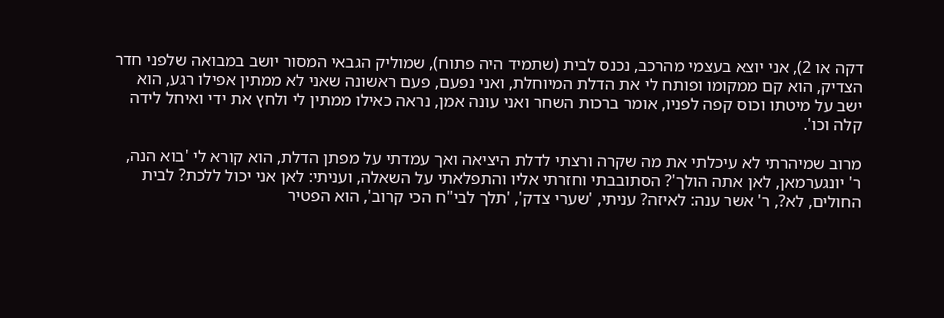דקה או 2), אני יוצא בעצמי מהרכב, נכנס לבית (שתמיד היה פתוח), שמוליק הגבאי המסור יושב במבואה שלפני חדר הצדיק, הוא קם ממקומו ופותח לי את הדלת המיוחלת, ואני נפעם, פעם ראשונה שאני לא ממתין אפילו רגע, הוא ישב על מיטתו וכוס קפה לפניו, אומר ברכות השחר ואני עונה אמן, נראה כאילו ממתין לי ולחץ את ידי ואיחל לידה קלה וכו'.

מרוב שמיהרתי לא עיכלתי את מה שקרה ורצתי לדלת היציאה ואך עמדתי על מפתן הדלת, הוא קורא לי 'בוא הנה, ר' יונגערמאן, לאן אתה הולך'? הסתובבתי וחזרתי אליו והתפלאתי על השאלה, ועניתי: לאן אני יכול ללכת? לבית החולים, לא?, ר' אשר ענה: לאיזה? עניתי, 'שערי צדק', 'תלך לבי"ח הכי קרוב', הוא הפטיר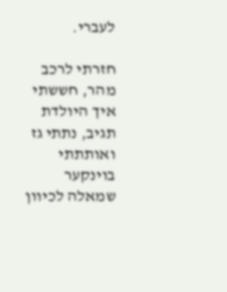לעברי.

חזרתי לרכב מהר, חששתי איך היולדת תגיב, נתתי גז ואותתתי בוינקער שמאלה לכיוון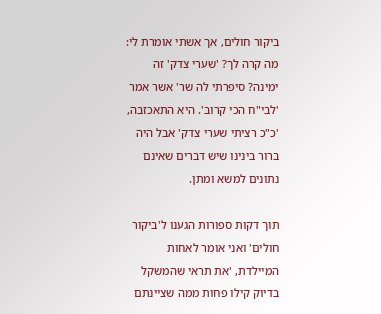ביקור חולים, אך אשתי אומרת לי: מה קרה לך? 'שערי צדק' זה ימינה? סיפרתי לה שר' אשר אמר 'לבי"ח הכי קרוב'. היא התאכזבה, 'כ"כ רציתי שערי צדק' אבל היה ברור בינינו שיש דברים שאינם נתונים למשא ומתן.

תוך דקות ספורות הגענו ל'ביקור חולים' ואני אומר לאחות המיילדת, 'את תראי שהמשקל בדיוק קילו פחות ממה שציינתם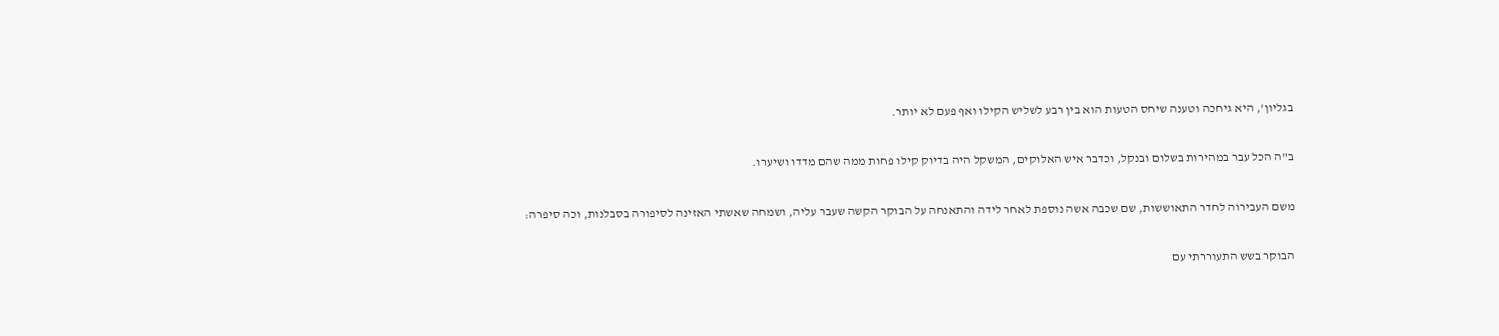בגליון', היא גיחכה וטענה שיחס הטעות הוא בין רבע לשליש הקילו ואף פעם לא יותר.

ב"ה הכל עבר במהירות בשלום ובנקל, וכדבר איש האלוקים, המשקל היה בדיוק קילו פחות ממה שהם מדדו ושיערו.

משם העבירוה לחדר התאוששות, שם שכבה אשה נוספת לאחר לידה והתאנחה על הבוקר הקשה שעבר עליה, ושמחה שאשתי האזינה לסיפורה בסבלנות, וכה סיפרה:

הבוקר בשש התעוררתי עם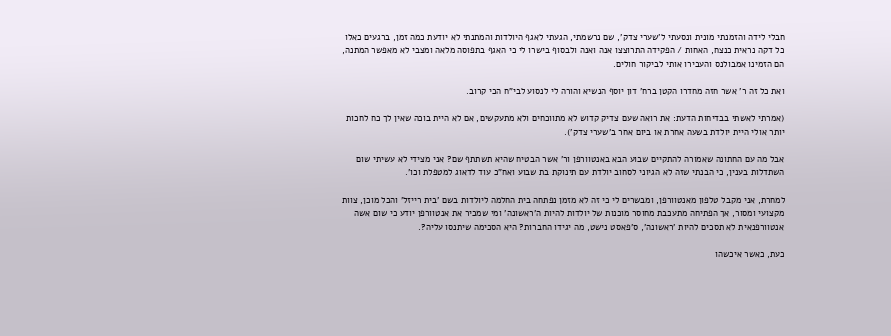חבלי לידה והזמנתי מונית ונסעתי ל'שערי צדק', שם נרשמתי, הגעתי לאגף היולדות והמתנתי לא יודעת כמה זמן, ברגעים כאלו כל דקה נראית כנצח, האחות / הפקידה התרוצצו אנה ואנה ולבסוף בישרו לי כי האגף בתפוסה מלאה ומצבי לא מאפשר המתנה, הם הזמינו אמבולנס והעבירו אותי לביקור חולים.

ואת כל זה ר' אשר חזה מחדרו הקטן ברח' דון יוסף הנשיא והורה לי לנסוע לבי"ח הכי קרוב.

(אמרתי לאשתי בבדיחות הדעת: את רואה שעם צדיק קדוש לא מתווכחים ולא מתעקשים, אם לא היית בוכה שאין לך כח לחכות יותר אולי היית יולדת בשעה אחרת או ביום אחר ב'שערי צדק').

אבל מה עם החתונה שאמורה להתקיים שבוע הבא באנטוורפן ור' אשר הבטיח שהיא תשתתף שם? אני מצידי לא עשיתי שום השתדלות בענין, כי הבנתי שזה לא הגיוני לסחוב יולדת עם תינוקת בת שבוע ואח"כ עוד לדאוג למטפלת וכו'.

למחרת, אני מקבל טלפון מאנטוורפן, ומבשרים לי כי זה לא מזמן נפתחה בית החלמה ליולדות בשם 'בית רייזל' והכל מוכן, צוות מקצועי ומסור, אך הפתיחה מתעכבת מחוסר מוכנות של יולדות להיות ה'ראשונה' ומי שמכיר את אנטוורפן יודע כי שום אשה אנטוורפנאית לא תסכים להיות 'ראשונה', ס'פאסט נישט, מה יגידו החברות? היא הסכימה שיתנסו עליה?.

כעת, כאשר איכשהו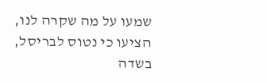שמעו על מה שקרה לנו, הציעו כי נטוס לבריסל, בשדה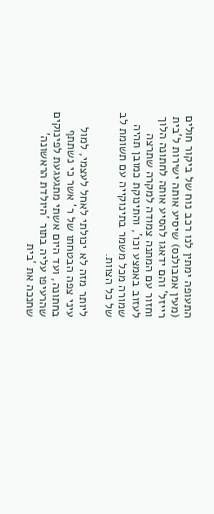התעופה ימתין לנו רכב נוח של ביקור חולים (מעין אמבולנס) שיסיע אותה ישירות ל'בית רייזל' והם ידאגו להסיע אותה לחתונה הלוך וחזור עם המתנה צמודה למקרה שתרצה לעזוב באמצע וכו', והתינוקת כמובן תהיה שמורה מכל משמר בתינוקייה עם תשומת לב של כל הצוות.

ליותר מזה לא יכולתי לאחל לעצמי, למול עיני צפה הבטחתו של ר' אשר כי נשתתף בחתונה, ועד היום אשתי מתגעגעת לפינוקים שהרעיפו עליה בתור 'היולדת הראשונה' שחנכה את 'בית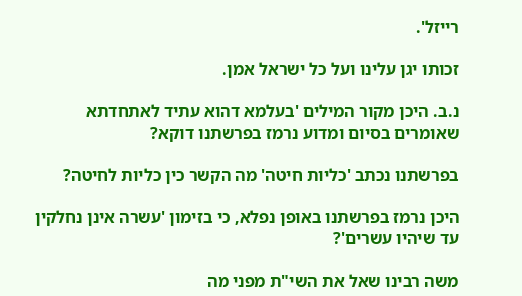רייזל'.

זכותו יגן עלינו ועל כל ישראל אמן.

נ.ב. היכן מקור המילים 'בעלמא דהוא עתיד לאתחדתא שאומרים בסיום ומדוע נרמז בפרשתנו דוקא?

בפרשתנו נכתב 'כליות חיטה' מה הקשר כין כליות לחיטה?

היכן נרמז בפרשתנו באופן נפלא, כי בזימון 'עשרה אינן נחלקין עד שיהיו עשרים'?

משה רבינו שאל את השי"ת מפני מה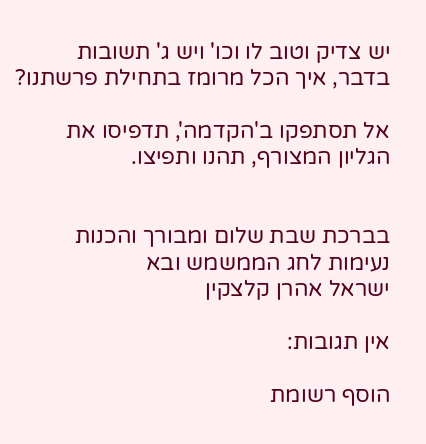יש צדיק וטוב לו וכו' ויש ג' תשובות בדבר, איך הכל מרומז בתחילת פרשתנו?

אל תסתפקו ב'הקדמה', תדפיסו את הגליון המצורף, תהנו ותפיצו.


בברכת שבת שלום ומבורך והכנות נעימות לחג הממשמש ובא
ישראל אהרן קלצקין

אין תגובות:

הוסף רשומת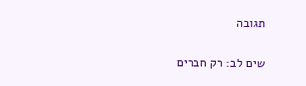תגובה

שים לב: רק חברים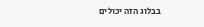בבלוג הזה יכולים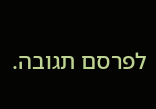לפרסם תגובה.